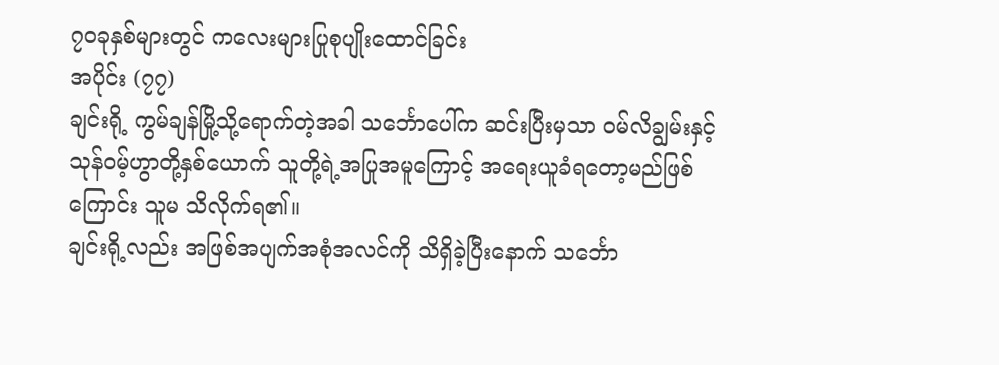၇၀ခုနှစ်များတွင် ကလေးများပြုစုပျိုးထောင်ခြင်း
အပိုင်း (၇၇)
ချင်းရို့ ကွမ်ချန်မြို့သို့ရောက်တဲ့အခါ သင်္ဘောပေါ်က ဆင်းပြီးမှသာ ဝမ်လိချွမ်းနှင့် သုန်ဝမ့်ဟွာတို့နှစ်ယောက် သူတို့ရဲ့အပြုအမူကြောင့် အရေးယူခံရတော့မည်ဖြစ်ကြောင်း သူမ သိလိုက်ရ၏။
ချင်းရို့လည်း အဖြစ်အပျက်အစုံအလင်ကို သိရှိခဲ့ပြီးနောက် သင်္ဘော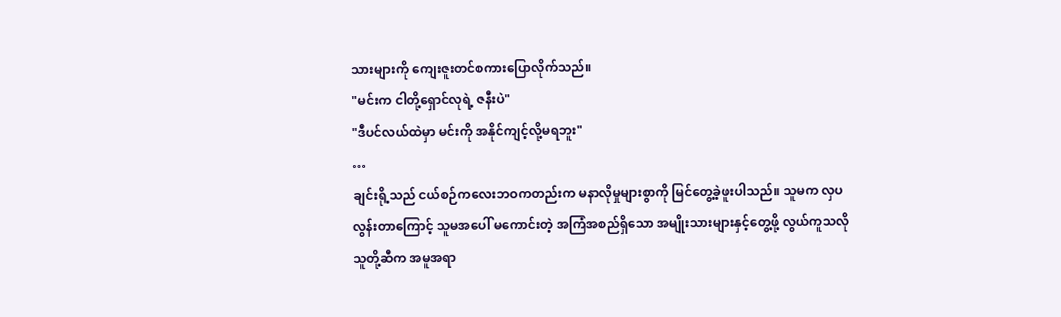သားများကို ကျေးဇူးတင်စကားပြောလိုက်သည်။
"မင်းက ငါတို့ရှောင်လုရဲ့ ဇနီးပဲ"
"ဒီပင်လယ်ထဲမှာ မင်းကို အနိုင်ကျင့်လို့မရဘူး"
…
ချင်းရို့သည် ငယ်စဉ်ကလေးဘဝကတည်းက မနာလိုမှုများစွာကို မြင်တွေ့ခဲ့ဖူးပါသည်။ သူမက လှပလွန်းတာကြောင့် သူမအပေါ် မကောင်းတဲ့ အကြံအစည်ရှိသော အမျိုးသားများနှင့်တွေ့ဖို့ လွယ်ကူသလို သူတို့ဆီက အမူအရာ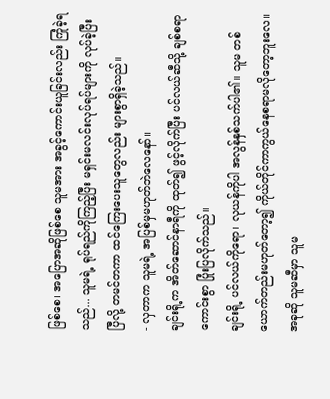ဖြစ်စေ၊ အပြောအဆိုဖြစ်စေ သူမအား အခွင့်ကောင်းယူခြင်းလည်း ကြုံခဲ့ရသည်... သူမရဲ့ ရုပ်ရည်ကိုကြည့်ပြီး မရှင်းမလင်းလုပ်ရပ်များကို လုပ်ခဲ့ပြီးပြီလို့ တမင်တကာ ထင်ကြေးပေးသူတွေလည်း များစွာရှိခဲ့သည်။
- လှတာက သူမရဲ့ အပြစ်မှမဟုတ်ဘဲလေနော်။
ချင်းရို့က အိတ်ဆောင်နာရီကို ထုတ်၍ ဖွင့်လိုက်ပြီး ပင်လယ်ဆီသို့ ချစ်စရာကောင်းစွာ ပြုံးပြလိုက်သည်။
ချင်းရို့ ပင်လယ်ကိုရော၊ လုယန်ကိုပါ အလွန်နှစ်သက်ပါ၏။ သူမ တစ်ယောက်တည်းမဟုတ်တော့၍ ကိုယ်တိုင်ကာကွယ်နေစရာမလိုတော့ဘူးလေ။ အခုဆို သူမဆီမှာ သူမ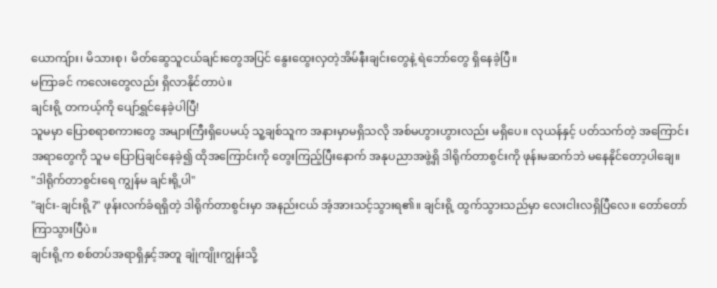ယောကျ်ား၊ မိသားစု၊ မိတ်ဆွေသူငယ်ချင်းတွေအပြင် နွေးထွေးလှတဲ့အိမ်နီးချင်းတွေနဲ့ ရဲဘော်တွေ ရှိနေခဲ့ပြီ။
မကြာခင် ကလေးတွေလည်း ရှိလာနိုင်တာပဲ။
ချင်းရို့ တကယ့်ကို ပျော်ရွှင်နေခဲ့ပါပြီ!
သူမမှာ ပြောစရာစကားတွေ အများကြီးရှိပေမယ့် သူ့ချစ်သူက အနားမှာမရှိသလို အစ်မဟွားဟွားလည်း မရှိပေ။ လုယန်နှင့် ပတ်သက်တဲ့ အကြောင်းအရာတွေကို သူမ ပြောပြချင်နေခဲ့၍ ထိုအကြောင်းကို တွေးကြည့်ပြီးနောက် အနုပညာအဖွဲ့ရှိ ဒါရိုက်တာစွင်းကို ဖုန်းမဆက်ဘဲ မနေနိုင်တော့ပါချေ။
"ဒါရိုက်တာစွင်းရေ ကျွန်မ ချင်းရို့ပါ"
"ချင်း-ချင်းရို့?" ဖုန်းလက်ခံရရှိတဲ့ ဒါရိုက်တာစွင်းမှာ အနည်းငယ် အံ့အားသင့်သွားရ၏။ ချင်းရို့ ထွက်သွားသည်မှာ လေးငါးလရှိပြီလေ။ တော်တော်ကြာသွားပြီပဲ။
ချင်းရို့က စစ်တပ်အရာရှိနှင့်အတူ ချုံကျိုးကျွန်းသို့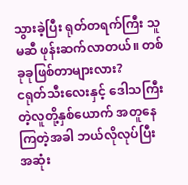သွားခဲ့ပြီး ရုတ်တရက်ကြီး သူမဆီ ဖုန်းဆက်လာတယ်။ တစ်ခုခုဖြစ်တာများလား?
ငရုတ်သီးလေးနှင့် ဒေါသကြီးတဲ့လူတို့နှစ်ယောက် အတူနေကြတဲ့အခါ ဘယ်လိုလုပ်ပြီး အဆုံး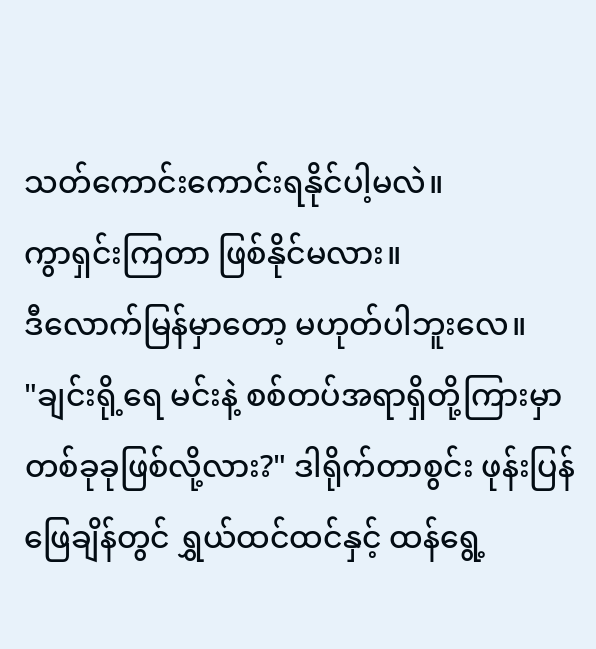သတ်ကောင်းကောင်းရနိုင်ပါ့မလဲ။
ကွာရှင်းကြတာ ဖြစ်နိုင်မလား။
ဒီလောက်မြန်မှာတော့ မဟုတ်ပါဘူးလေ။
"ချင်းရို့ရေ မင်းနဲ့ စစ်တပ်အရာရှိတို့ကြားမှာ တစ်ခုခုဖြစ်လို့လား?" ဒါရိုက်တာစွင်း ဖုန်းပြန်ဖြေချိန်တွင် ရွှယ်ထင်ထင်နှင့် ထန်ရွေ့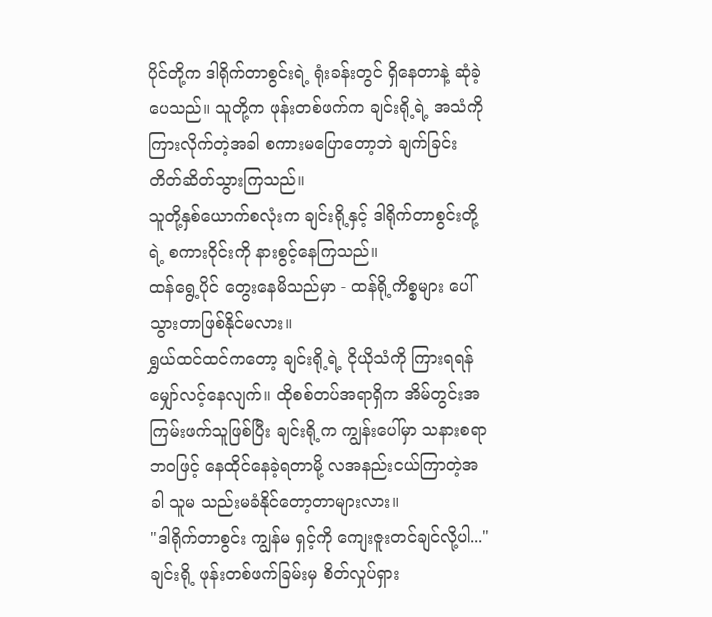ပိုင်တို့က ဒါရိုက်တာစွင်းရဲ့ ရုံးခန်းတွင် ရှိနေတာနဲ့ ဆုံခဲ့ပေသည်။ သူတို့က ဖုန်းတစ်ဖက်က ချင်းရို့ရဲ့ အသံကို ကြားလိုက်တဲ့အခါ စကားမပြောတော့ဘဲ ချက်ခြင်းတိတ်ဆိတ်သွားကြသည်။
သူတို့နှစ်ယောက်စလုံးက ချင်းရို့နှင့် ဒါရိုက်တာစွင်းတို့ရဲ့ စကားဝိုင်းကို နားစွင့်နေကြသည်။
ထန်ရွေ့ပိုင် တွေးနေမိသည်မှာ - ထန်ရို့ကိစ္စများ ပေါ်သွားတာဖြစ်နိုင်မလား။
ရွှယ်ထင်ထင်ကတော့ ချင်းရို့ရဲ့ ငိုယိုသံကို ကြားရရန် မျှော်လင့်နေလျက်။ ထိုစစ်တပ်အရာရှိက အိမ်တွင်းအကြမ်းဖက်သူဖြစ်ပြီး ချင်းရို့က ကျွန်းပေါ်မှာ သနားစရာဘဝဖြင့် နေထိုင်နေခဲ့ရတာမို့ လအနည်းငယ်ကြာတဲ့အခါ သူမ သည်းမခံနိုင်တော့တာများလား။
"ဒါရိုက်တာစွင်း ကျွန်မ ရှင့်ကို ကျေးဇူးတင်ချင်လို့ပါ..."
ချင်းရို့ ဖုန်းတစ်ဖက်ခြမ်းမှ စိတ်လှုပ်ရှား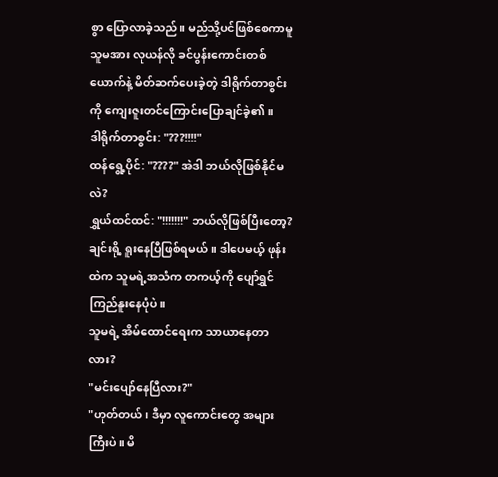စွာ ပြောလာခဲ့သည်။ မည်သို့ပင်ဖြစ်စေကာမူ သူမအား လုယန်လို ခင်ပွန်းကောင်းတစ်ယောက်နဲ့ မိတ်ဆက်ပေးခဲ့တဲ့ ဒါရိုက်တာစွင်းကို ကျေးဇူးတင်ကြောင်းပြောချင်ခဲ့၏။
ဒါရိုက်တာစွင်း: "???!!!!"
ထန်ရွေ့ပိုင်: "????" အဲဒါ ဘယ်လိုဖြစ်နိုင်မလဲ?
ရွှယ်ထင်ထင်: "!!!!!!!" ဘယ်လိုဖြစ်ပြီးတော့?
ချင်းရို့ ရူးနေပြီဖြစ်ရမယ်။ ဒါပေမယ့် ဖုန်းထဲက သူမရဲ့အသံက တကယ့်ကို ပျော်ရွှင်ကြည်နူးနေပုံပဲ။
သူမရဲ့ အိမ်ထောင်ရေးက သာယာနေတာလား?
"မင်းပျော်နေပြီလား?"
"ဟုတ်တယ်၊ ဒီမှာ လူကောင်းတွေ အများကြီးပဲ။ မိ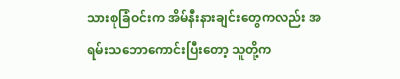သားစုခြံဝင်းက အိမ်နီးနားချင်းတွေကလည်း အရမ်းသဘောကောင်းပြီးတော့ သူတို့က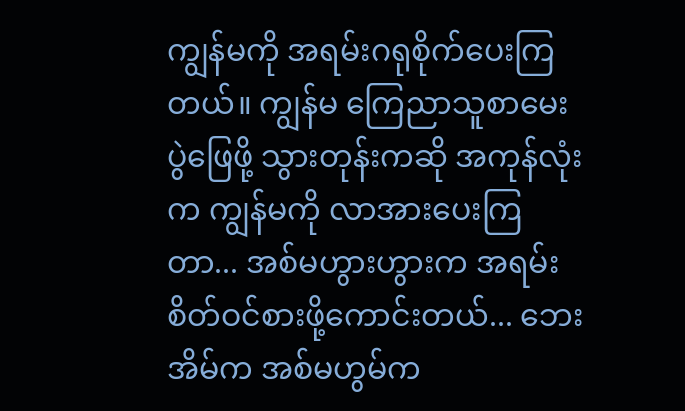ကျွန်မကို အရမ်းဂရုစိုက်ပေးကြတယ်။ ကျွန်မ ကြေညာသူစာမေးပွဲဖြေဖို့ သွားတုန်းကဆို အကုန်လုံးက ကျွန်မကို လာအားပေးကြတာ... အစ်မဟွားဟွားက အရမ်းစိတ်ဝင်စားဖို့ကောင်းတယ်... ဘေးအိမ်က အစ်မဟွမ်က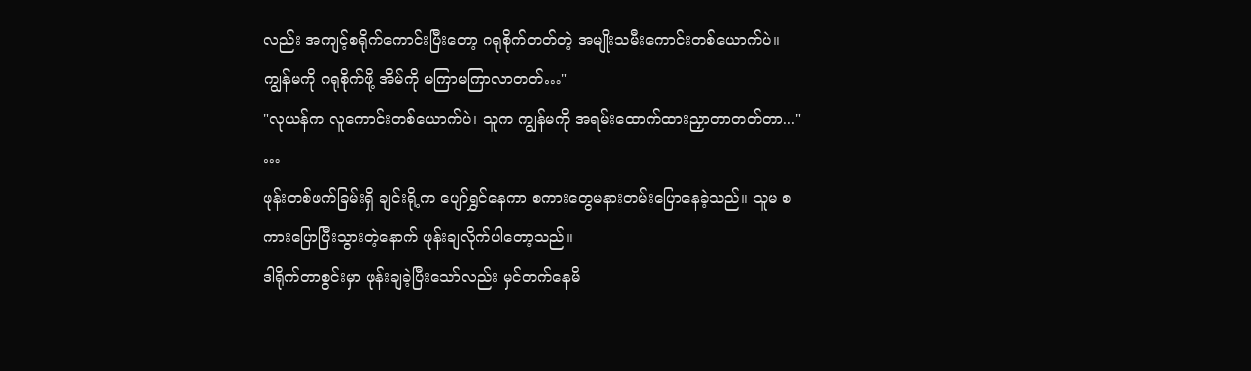လည်း အကျင့်စရိုက်ကောင်းပြီးတော့ ဂရုစိုက်တတ်တဲ့ အမျိုးသမီးကောင်းတစ်ယောက်ပဲ။ ကျွန်မကို ဂရုစိုက်ဖို့ အိမ်ကို မကြာမကြာလာတတ်…"
"လုယန်က လူကောင်းတစ်ယောက်ပဲ၊ သူက ကျွန်မကို အရမ်းထောက်ထားညှာတာတတ်တာ..."
…
ဖုန်းတစ်ဖက်ခြမ်းရှိ ချင်းရို့က ပျော်ရွှင်နေကာ စကားတွေမနားတမ်းပြောနေခဲ့သည်။ သူမ စကားပြောပြီးသွားတဲ့နောက် ဖုန်းချလိုက်ပါတော့သည်။
ဒါရိုက်တာစွင်းမှာ ဖုန်းချခဲ့ပြီးသော်လည်း မှင်တက်နေမိ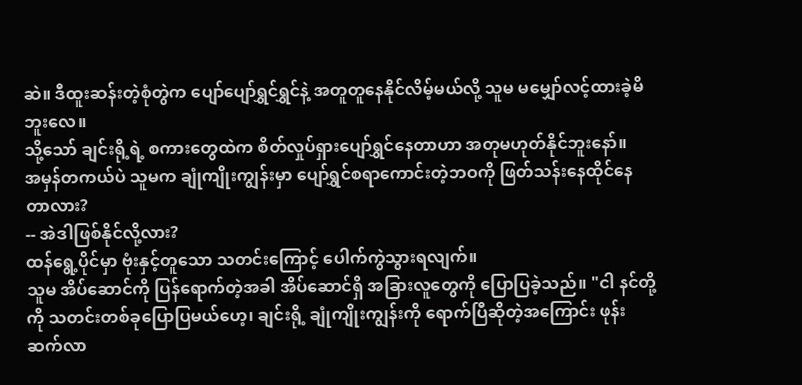ဆဲ။ ဒီထူးဆန်းတဲ့စုံတွဲက ပျော်ပျော်ရွှင်ရွှင်နဲ့ အတူတူနေနိုင်လိမ့်မယ်လို့ သူမ မမျှော်လင့်ထားခဲ့မိဘူးလေ။
သို့သော် ချင်းရို့ရဲ့ စကားတွေထဲက စိတ်လှုပ်ရှားပျော်ရွှင်နေတာဟာ အတုမဟုတ်နိုင်ဘူးနော်။
အမှန်တကယ်ပဲ သူမက ချုံကျိုးကျွန်းမှာ ပျော်ရွှင်စရာကောင်းတဲ့ဘဝကို ဖြတ်သန်းနေထိုင်နေတာလား?
-- အဲဒါဖြစ်နိုင်လို့လား?
ထန်ရွေ့ပိုင်မှာ ဗုံးနှင့်တူသော သတင်းကြောင့် ပေါက်ကွဲသွားရလျက်။
သူမ အိပ်ဆောင်ကို ပြန်ရောက်တဲ့အခါ အိပ်ဆောင်ရှိ အခြားလူတွေကို ပြောပြခဲ့သည်။ "ငါ နင်တို့ကို သတင်းတစ်ခုပြောပြမယ်ဟေ့၊ ချင်းရို့ ချုံကျိုးကျွန်းကို ရောက်ပြီဆိုတဲ့အကြောင်း ဖုန်းဆက်လာ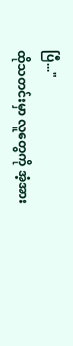ပြီ..."
ထိုသတင်းမှာ လူတွေကို အံ့အား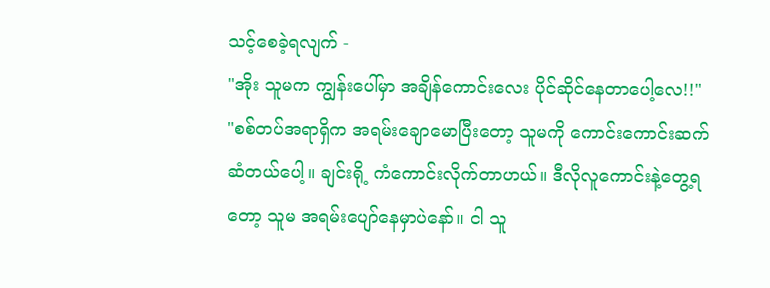သင့်စေခဲ့ရလျက် -
"အိုး သူမက ကျွန်းပေါ်မှာ အချိန်ကောင်းလေး ပိုင်ဆိုင်နေတာပေါ့လေ!!"
"စစ်တပ်အရာရှိက အရမ်းချောမောပြီးတော့ သူမကို ကောင်းကောင်းဆက်ဆံတယ်ပေါ့။ ချင်းရို့ ကံကောင်းလိုက်တာဟယ်။ ဒီလိုလူကောင်းနဲ့တွေ့ရတော့ သူမ အရမ်းပျော်နေမှာပဲနော်။ ငါ သူ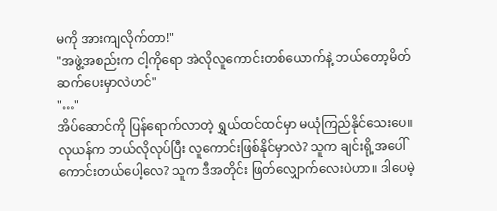မကို အားကျလိုက်တာ!"
"အဖွဲ့အစည်းက ငါ့ကိုရော အဲလိုလူကောင်းတစ်ယောက်နဲ့ ဘယ်တော့မိတ်ဆက်ပေးမှာလဲဟင်"
"…"
အိပ်ဆောင်ကို ပြန်ရောက်လာတဲ့ ရွှယ်ထင်ထင်မှာ မယုံကြည်နိုင်သေးပေ။ လုယန်က ဘယ်လိုလုပ်ပြီး လူကောင်းဖြစ်နိုင်မှာလဲ? သူက ချင်းရို့အပေါ် ကောင်းတယ်ပေါ့လေ? သူက ဒီအတိုင်း ဖြတ်လျှောက်လေးပဲဟာ။ ဒါပေမဲ့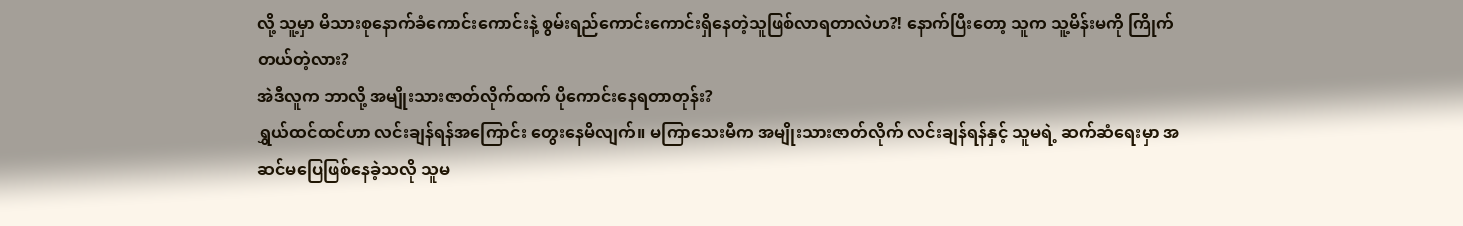လို့ သူ့မှာ မိသားစုနောက်ခံကောင်းကောင်းနဲ့ စွမ်းရည်ကောင်းကောင်းရှိနေတဲ့သူဖြစ်လာရတာလဲဟ?! နောက်ပြီးတော့ သူက သူ့မိန်းမကို ကြိုက်တယ်တဲ့လား?
အဲဒီလူက ဘာလို့ အမျိုးသားဇာတ်လိုက်ထက် ပိုကောင်းနေရတာတုန်း?
ရွှယ်ထင်ထင်ဟာ လင်းချန်ရန်အကြောင်း တွေးနေမိလျက်။ မကြာသေးမီက အမျိုးသားဇာတ်လိုက် လင်းချန်ရန်နှင့် သူမရဲ့ ဆက်ဆံရေးမှာ အဆင်မပြေဖြစ်နေခဲ့သလို သူမ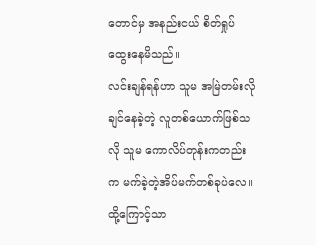တောင်မှ အနည်းငယ် စိတ်ရှုပ်ထွေးနေမိသည်။
လင်းချန်ရန်ဟာ သူမ အမြဲတမ်းလိုချင်နေခဲ့တဲ့ လူတစ်ယောက်ဖြစ်သလို သူမ ကောလိပ်တုန်းကတည်းက မက်ခဲ့တဲ့အိပ်မက်တစ်ခုပဲလေ။ ထို့ကြောင့်သာ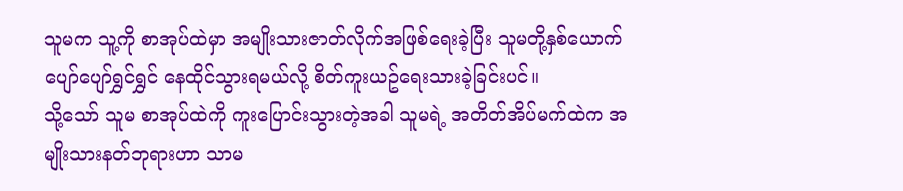သူမက သူ့ကို စာအုပ်ထဲမှာ အမျိုးသားဇာတ်လိုက်အဖြစ်ရေးခဲ့ပြီး သူမတို့နှစ်ယောက် ပျော်ပျော်ရွှင်ရွှင် နေထိုင်သွားရမယ်လို့ စိတ်ကူးယဥ်ရေးသားခဲ့ခြင်းပင်။
သို့သော် သူမ စာအုပ်ထဲကို ကူးပြောင်းသွားတဲ့အခါ သူမရဲ့ အတိတ်အိပ်မက်ထဲက အမျိုးသားနတ်ဘုရားဟာ သာမ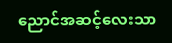ညောင်အဆင့်လေးသာ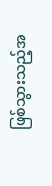ဖြစ်သွားသည့်အ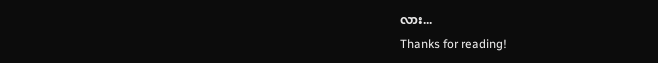လား...
Thanks for reading!